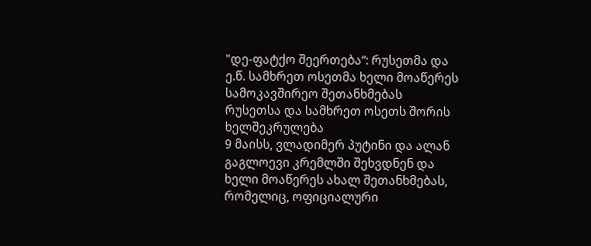"დე-ფატქო შეერთება“: რუსეთმა და ე.წ. სამხრეთ ოსეთმა ხელი მოაწერეს სამოკავშირეო შეთანხმებას
რუსეთსა და სამხრეთ ოსეთს შორის ხელშეკრულება
9 მაისს, ვლადიმერ პუტინი და ალან გაგლოევი კრემლში შეხვდნენ და ხელი მოაწერეს ახალ შეთანხმებას, რომელიც, ოფიციალური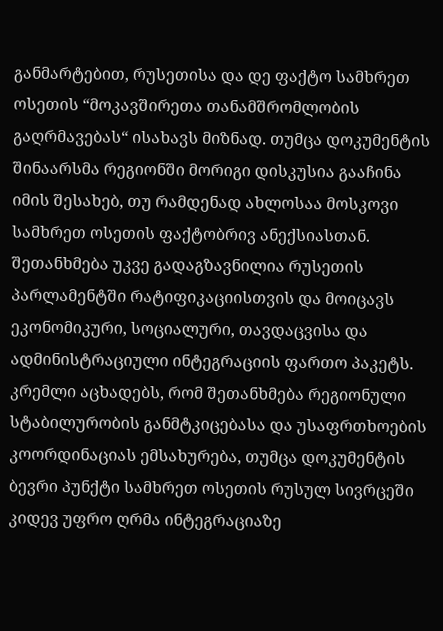განმარტებით, რუსეთისა და დე ფაქტო სამხრეთ ოსეთის “მოკავშირეთა თანამშრომლობის გაღრმავებას“ ისახავს მიზნად. თუმცა დოკუმენტის შინაარსმა რეგიონში მორიგი დისკუსია გააჩინა იმის შესახებ, თუ რამდენად ახლოსაა მოსკოვი სამხრეთ ოსეთის ფაქტობრივ ანექსიასთან.
შეთანხმება უკვე გადაგზავნილია რუსეთის პარლამენტში რატიფიკაციისთვის და მოიცავს ეკონომიკური, სოციალური, თავდაცვისა და ადმინისტრაციული ინტეგრაციის ფართო პაკეტს. კრემლი აცხადებს, რომ შეთანხმება რეგიონული სტაბილურობის განმტკიცებასა და უსაფრთხოების კოორდინაციას ემსახურება, თუმცა დოკუმენტის ბევრი პუნქტი სამხრეთ ოსეთის რუსულ სივრცეში კიდევ უფრო ღრმა ინტეგრაციაზე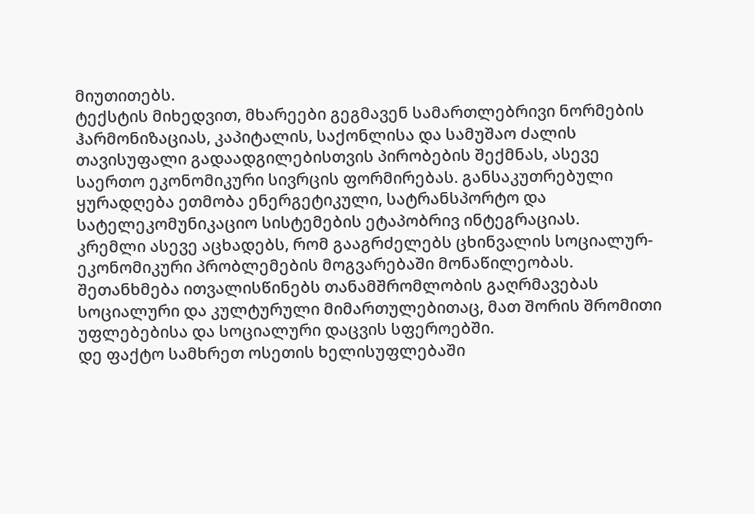მიუთითებს.
ტექსტის მიხედვით, მხარეები გეგმავენ სამართლებრივი ნორმების ჰარმონიზაციას, კაპიტალის, საქონლისა და სამუშაო ძალის თავისუფალი გადაადგილებისთვის პირობების შექმნას, ასევე საერთო ეკონომიკური სივრცის ფორმირებას. განსაკუთრებული ყურადღება ეთმობა ენერგეტიკული, სატრანსპორტო და სატელეკომუნიკაციო სისტემების ეტაპობრივ ინტეგრაციას.
კრემლი ასევე აცხადებს, რომ გააგრძელებს ცხინვალის სოციალურ-ეკონომიკური პრობლემების მოგვარებაში მონაწილეობას. შეთანხმება ითვალისწინებს თანამშრომლობის გაღრმავებას სოციალური და კულტურული მიმართულებითაც, მათ შორის შრომითი უფლებებისა და სოციალური დაცვის სფეროებში.
დე ფაქტო სამხრეთ ოსეთის ხელისუფლებაში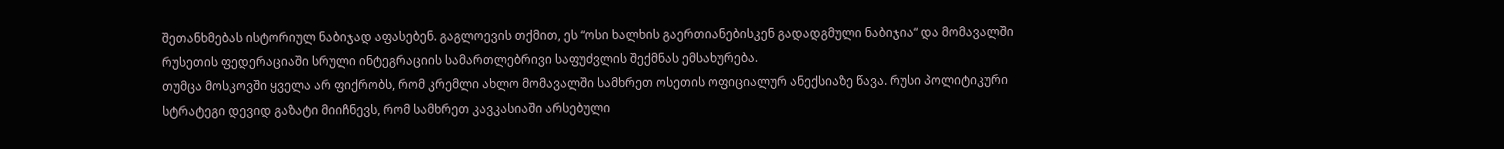შეთანხმებას ისტორიულ ნაბიჯად აფასებენ. გაგლოევის თქმით, ეს “ოსი ხალხის გაერთიანებისკენ გადადგმული ნაბიჯია“ და მომავალში რუსეთის ფედერაციაში სრული ინტეგრაციის სამართლებრივი საფუძვლის შექმნას ემსახურება.
თუმცა მოსკოვში ყველა არ ფიქრობს, რომ კრემლი ახლო მომავალში სამხრეთ ოსეთის ოფიციალურ ანექსიაზე წავა. რუსი პოლიტიკური სტრატეგი დევიდ გაზატი მიიჩნევს, რომ სამხრეთ კავკასიაში არსებული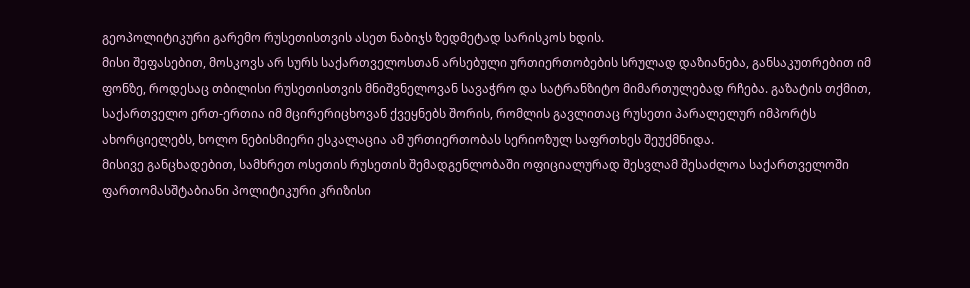გეოპოლიტიკური გარემო რუსეთისთვის ასეთ ნაბიჯს ზედმეტად სარისკოს ხდის.
მისი შეფასებით, მოსკოვს არ სურს საქართველოსთან არსებული ურთიერთობების სრულად დაზიანება, განსაკუთრებით იმ ფონზე, როდესაც თბილისი რუსეთისთვის მნიშვნელოვან სავაჭრო და სატრანზიტო მიმართულებად რჩება. გაზატის თქმით, საქართველო ერთ-ერთია იმ მცირერიცხოვან ქვეყნებს შორის, რომლის გავლითაც რუსეთი პარალელურ იმპორტს ახორციელებს, ხოლო ნებისმიერი ესკალაცია ამ ურთიერთობას სერიოზულ საფრთხეს შეუქმნიდა.
მისივე განცხადებით, სამხრეთ ოსეთის რუსეთის შემადგენლობაში ოფიციალურად შესვლამ შესაძლოა საქართველოში ფართომასშტაბიანი პოლიტიკური კრიზისი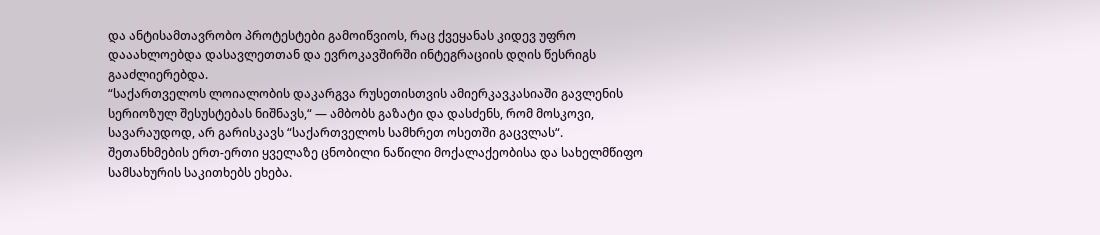და ანტისამთავრობო პროტესტები გამოიწვიოს, რაც ქვეყანას კიდევ უფრო დააახლოებდა დასავლეთთან და ევროკავშირში ინტეგრაციის დღის წესრიგს გააძლიერებდა.
“საქართველოს ლოიალობის დაკარგვა რუსეთისთვის ამიერკავკასიაში გავლენის სერიოზულ შესუსტებას ნიშნავს,“ — ამბობს გაზატი და დასძენს, რომ მოსკოვი, სავარაუდოდ, არ გარისკავს “საქართველოს სამხრეთ ოსეთში გაცვლას“.
შეთანხმების ერთ-ერთი ყველაზე ცნობილი ნაწილი მოქალაქეობისა და სახელმწიფო სამსახურის საკითხებს ეხება.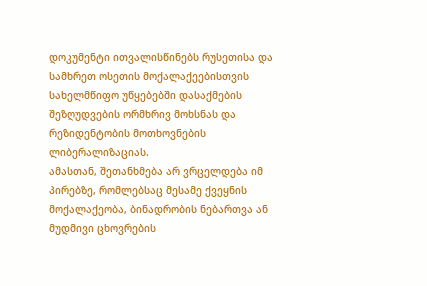დოკუმენტი ითვალისწინებს რუსეთისა და სამხრეთ ოსეთის მოქალაქეებისთვის სახელმწიფო უწყებებში დასაქმების შეზღუდვების ორმხრივ მოხსნას და რეზიდენტობის მოთხოვნების ლიბერალიზაციას.
ამასთან, შეთანხმება არ ვრცელდება იმ პირებზე, რომლებსაც მესამე ქვეყნის მოქალაქეობა, ბინადრობის ნებართვა ან მუდმივი ცხოვრების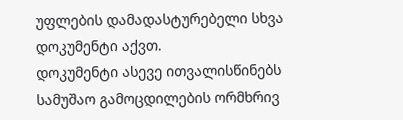უფლების დამადასტურებელი სხვა დოკუმენტი აქვთ.
დოკუმენტი ასევე ითვალისწინებს სამუშაო გამოცდილების ორმხრივ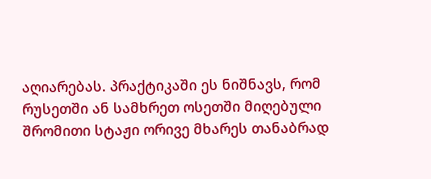აღიარებას. პრაქტიკაში ეს ნიშნავს, რომ რუსეთში ან სამხრეთ ოსეთში მიღებული შრომითი სტაჟი ორივე მხარეს თანაბრად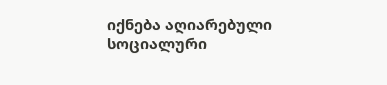იქნება აღიარებული სოციალური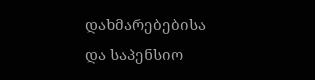დახმარებებისა და საპენსიო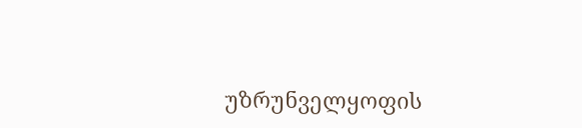უზრუნველყოფის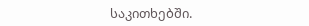საკითხებში.